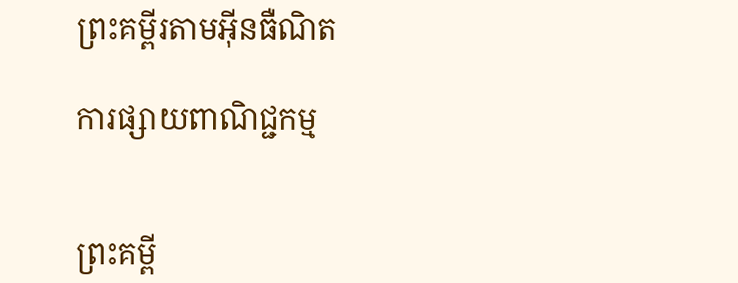ព្រះគម្ពីរតាមអ៊ីនធឺណិត

ការផ្សាយពាណិជ្ជកម្ម


ព្រះគម្ពី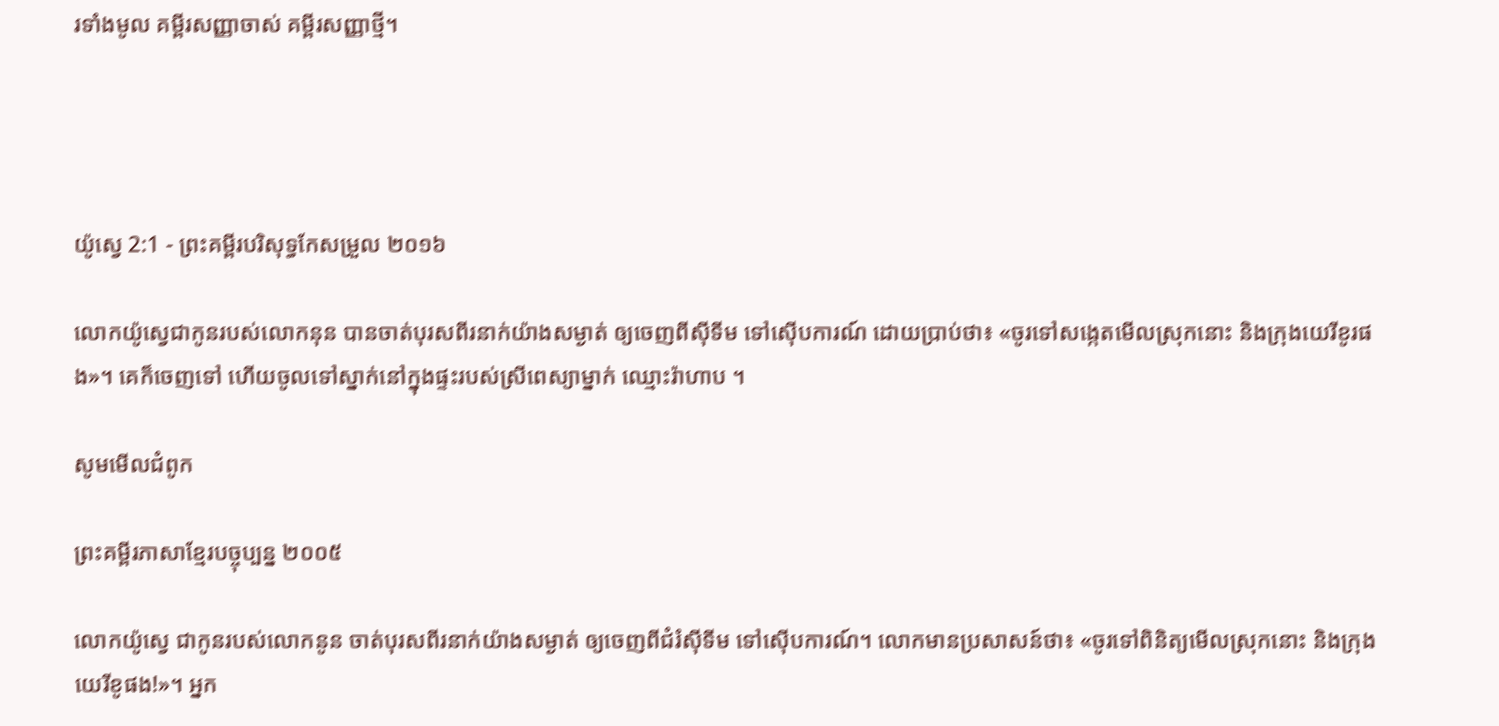រទាំងមូល គម្ពីរសញ្ញាចាស់ គម្ពីរសញ្ញាថ្មី។




យ៉ូស្វេ 2:1 - ព្រះគម្ពីរបរិសុទ្ធកែសម្រួល ២០១៦

លោកយ៉ូស្វេជាកូនរបស់លោកនុន បានចាត់បុរសពីរនាក់យ៉ាងសម្ងាត់ ឲ្យចេញពីស៊ីទីម ទៅស៊ើបការណ៍ ដោយប្រាប់ថា៖ «ចូរទៅសង្កេតមើលស្រុកនោះ និងក្រុងយេរីខូរផង»។ គេក៏ចេញទៅ ហើយចូលទៅស្នាក់នៅក្នុងផ្ទះរបស់ស្រីពេស្យាម្នាក់ ឈ្មោះរ៉ាហាប ។

សូមមើលជំពូក

ព្រះគម្ពីរភាសាខ្មែរបច្ចុប្បន្ន ២០០៥

លោកយ៉ូស្វេ ជាកូនរបស់លោកនូន ចាត់បុរសពីរនាក់យ៉ាងសម្ងាត់ ឲ្យចេញពីជំរំស៊ីទីម ទៅស៊ើប‌ការណ៍។ លោកមានប្រសាសន៍ថា៖ «ចូរទៅពិនិត្យមើលស្រុកនោះ និងក្រុងយេរីខូផង!»។ អ្នក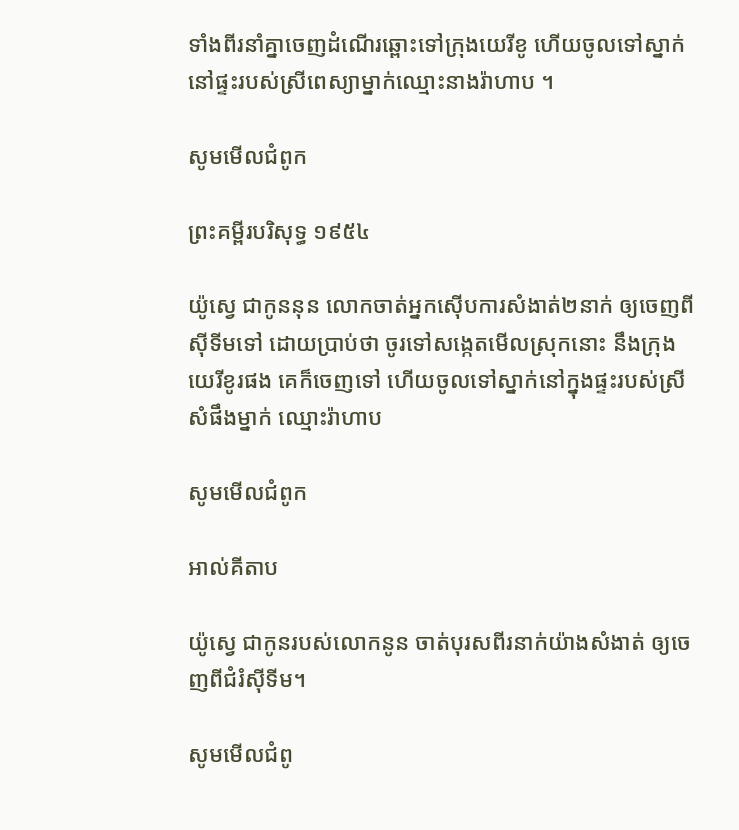ទាំងពីរនាំគ្នាចេញដំណើរឆ្ពោះទៅក្រុងយេរីខូ ហើយចូលទៅស្នាក់នៅផ្ទះរបស់ស្រីពេស្យាម្នាក់ឈ្មោះនាងរ៉ាហាប ។

សូមមើលជំពូក

ព្រះគម្ពីរបរិសុទ្ធ ១៩៥៤

យ៉ូស្វេ ជាកូននុន លោកចាត់អ្នកស៊ើបការសំងាត់២នាក់ ឲ្យចេញពីស៊ីទីមទៅ ដោយប្រាប់ថា ចូរទៅសង្កេតមើលស្រុកនោះ នឹងក្រុងយេរីខូរផង គេក៏ចេញទៅ ហើយចូលទៅស្នាក់នៅក្នុងផ្ទះរបស់ស្រីសំផឹងម្នាក់ ឈ្មោះរ៉ាហាប

សូមមើលជំពូក

អាល់គីតាប

យ៉ូស្វេ ជាកូនរបស់លោកនូន ចាត់បុរសពីរនាក់យ៉ាងសំងាត់ ឲ្យចេញពីជំរំស៊ីទីម។

សូមមើលជំពូ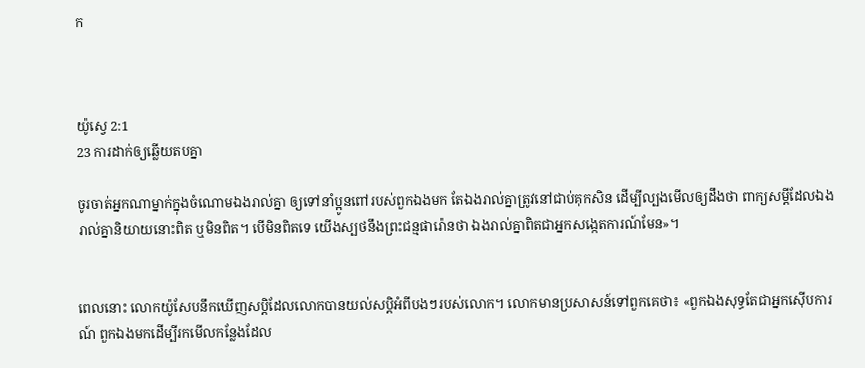ក



យ៉ូស្វេ 2:1
23 ការដាក់ឲ្យឆ្លើយតបគ្នា

ចូរចាត់អ្នកណាម្នាក់ក្នុងចំណោមឯងរាល់គ្នា ឲ្យទៅនាំប្អូនពៅរបស់ពួកឯងមក តែឯងរាល់គ្នាត្រូវនៅជាប់គុកសិន ដើម្បីល្បងមើលឲ្យដឹងថា ពាក្យសម្ដីដែលឯងរាល់គ្នានិយាយនោះពិត ឬមិនពិត។ បើមិនពិតទេ យើងស្បថនឹងព្រះជន្មផារ៉ោនថា ឯងរាល់គ្នាពិតជាអ្នកសង្កេត‌ការណ៍មែន»។


ពេលនោះ លោកយ៉ូសែបនឹកឃើញសប្ដិដែលលោកបានយល់សប្តិអំពីបងៗរបស់លោក។ លោកមានប្រសាសន៍ទៅពួក‌គេថា៖ «ពួកឯងសុទ្ធតែជាអ្នកស៊ើប‌ការណ៍ ពួកឯងមកដើម្បីរកមើលកន្លែងដែល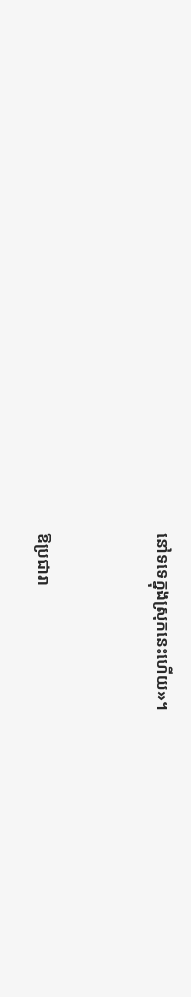នៅទទេក្នុងស្រុកនេះហើយ»។


ឱប្រជា‌រា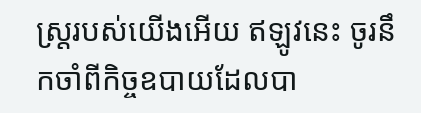ស្ត្ររបស់យើងអើយ ឥឡូវនេះ ចូរនឹកចាំពីកិច្ច‌ឧបាយដែលបា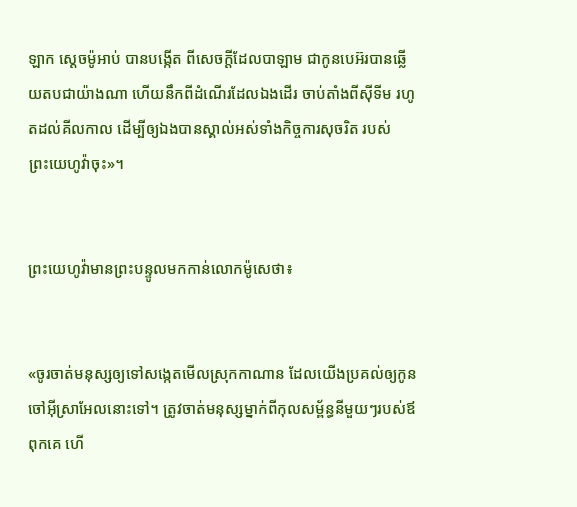ឡាក ស្តេចម៉ូអាប់ បានបង្កើត ពីសេចក្ដីដែលបាឡាម ជាកូនបេអ៊របានឆ្លើយតបជាយ៉ាងណា ហើយនឹកពីដំណើរដែលឯងដើរ ចាប់តាំងពីស៊ីទីម រហូតដល់គីល‌កាល ដើម្បីឲ្យឯងបានស្គាល់អស់ទាំងកិច្ច‌ការសុចរិត របស់ព្រះ‌យេហូវ៉ាចុះ»។


ព្រះ‌យេហូវ៉ាមានព្រះ‌បន្ទូលមកកាន់លោកម៉ូសេថា៖


«ចូរចាត់មនុស្សឲ្យទៅសង្កេតមើលស្រុកកាណាន ដែលយើងប្រគល់ឲ្យកូនចៅអ៊ីស្រា‌អែលនោះទៅ។ ត្រូវចាត់មនុស្សម្នាក់ពីកុល‌សម្ព័ន្ធនីមួយៗរបស់ឪពុកគេ ហើ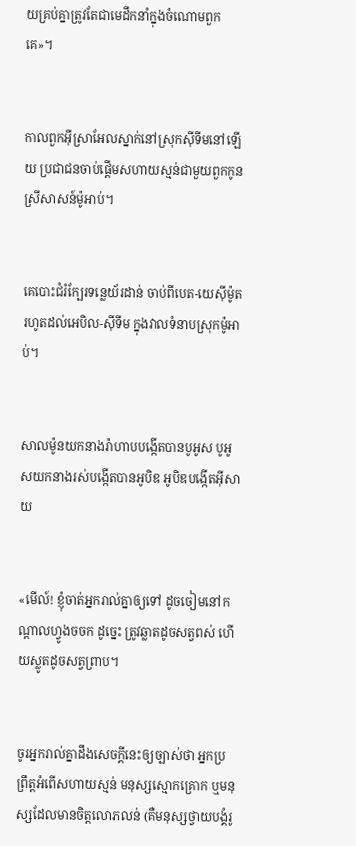យគ្រប់គ្នាត្រូវតែជាមេដឹក‌នាំក្នុងចំណោមពួកគេ»។


កាលពួកអ៊ីស្រា‌អែលស្នាក់នៅស្រុកស៊ីទីមនៅឡើយ ប្រជាជនចាប់ផ្ដើមសហាយ‌ស្មន់ជា‌មួយពួកកូនស្រីសាសន៍ម៉ូអាប់។


គេបោះជំរំក្បែរទន្លេយ័រ‌ដាន់ ចាប់ពីបេត-យេស៊ីម៉ូត រហូតដល់អេបិល-ស៊ីទីម ក្នុងវាលទំនាបស្រុកម៉ូអាប់។


សាលម៉ូនយកនាងរ៉ាហាបបង្កើតបានបូអូស បូអូសយកនាងរស់បង្កើតបានអូបិឌ អូបិឌបង្កើតអ៊ីសាយ


«មើល៍! ខ្ញុំចាត់អ្នករាល់គ្នាឲ្យទៅ ដូចចៀមនៅកណ្តាលហ្វូងចចក ដូច្នេះ ត្រូវឆ្លាតដូចសត្វពស់ ហើយស្លូតដូចសត្វព្រាប។


ចូរអ្នករាល់គ្នាដឹងសេចក្ដីនេះឲ្យច្បាស់ថា អ្នកប្រព្រឹត្តអំពើសហាយស្មន់ មនុស្សស្មោកគ្រោក ឬមនុស្សដែលមានចិត្តលោភលន់ (គឺមនុស្សថ្វាយបង្គំរូ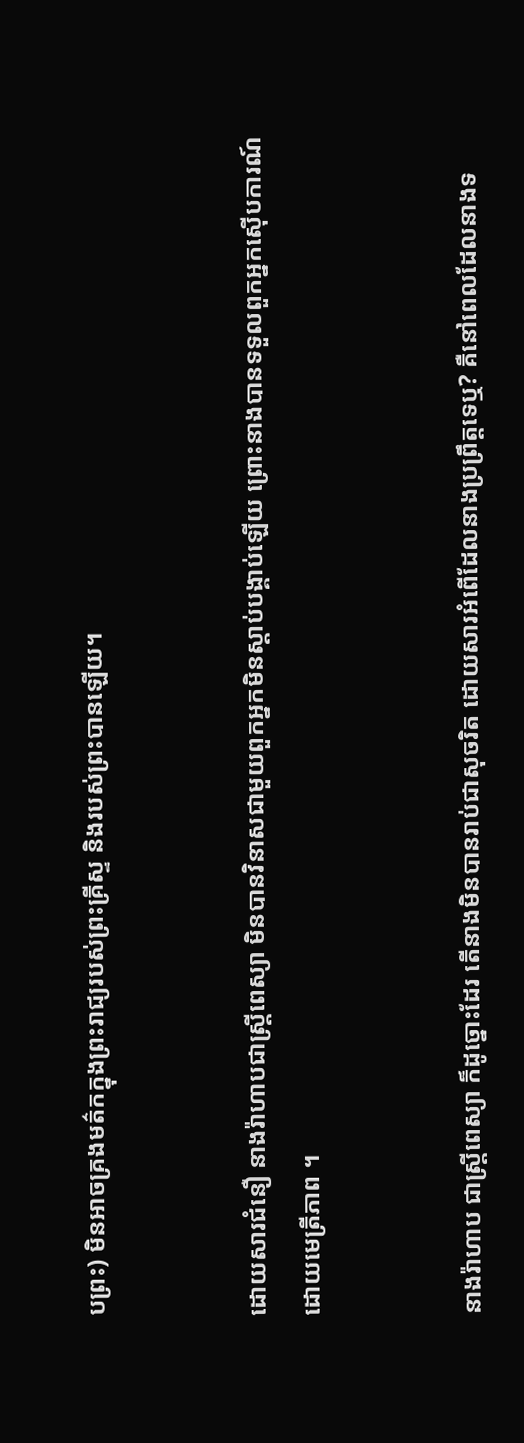បព្រះ) មិនអាចគ្រងមត៌កក្នុងព្រះរាជ្យរបស់ព្រះ‌គ្រីស្ទ និងរបស់ព្រះបានឡើយ។


ដោយសារជំនឿ នាងរ៉ាហាបជាស្ត្រីពេស្យា មិនបានវិនាសជាមួយពួកអ្នកមិនស្ដាប់បង្គាប់ឡើយ ព្រោះនាងបានទទួលពួកអ្នកស៊ើបការណ៍ដោយមេត្រីភាព ។


នាងរ៉ាហាប ជាស្ត្រីពេស្យា ក៏ដូច្នោះដែរ តើនាងមិនបានរាប់ជាសុចរិត ដោយសារអំពើដែលនាងប្រព្រឹត្តទេឬ? គឺនៅពេលដែលនាងទ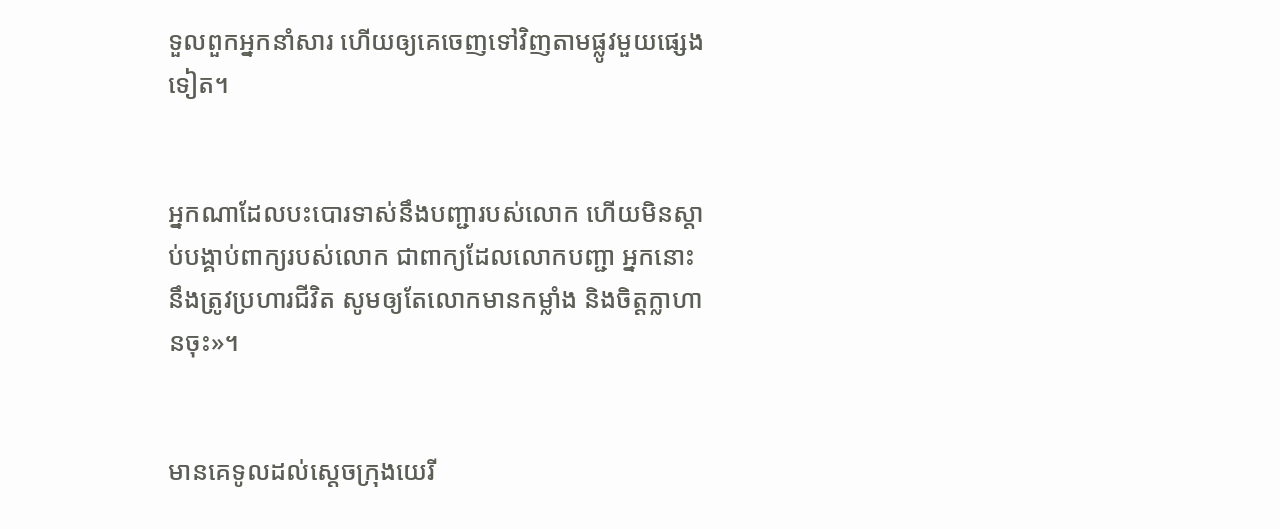ទួលពួកអ្នកនាំសារ ហើយឲ្យគេចេញទៅវិញតាមផ្លូវមួយផ្សេងទៀត។


អ្នកណាដែលបះបោរទាស់នឹងបញ្ជារបស់លោក ហើយមិនស្តាប់បង្គាប់ពាក្យរបស់លោក ជាពាក្យដែលលោកបញ្ជា អ្នកនោះនឹងត្រូវប្រហារជីវិត សូមឲ្យតែលោកមានកម្លាំង និងចិត្តក្លាហានចុះ»។


មានគេទូលដល់ស្តេចក្រុងយេរី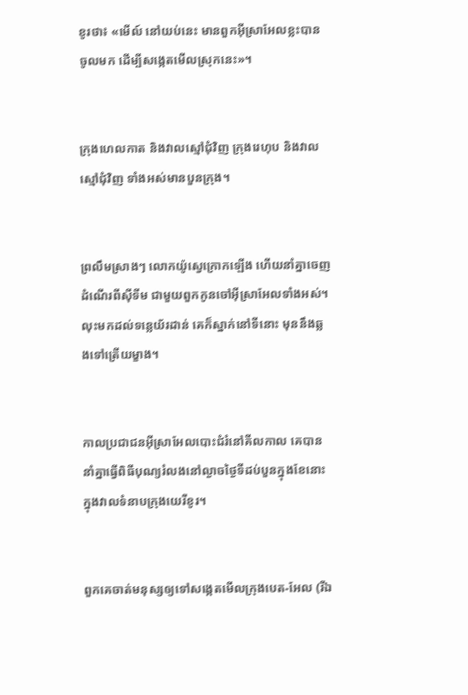ខូរថា៖ «មើល៍ នៅយប់នេះ មានពួកអ៊ីស្រា‌អែលខ្លះបានចូលមក ដើម្បីសង្កេតមើលស្រុកនេះ»។


ក្រុងហេល‌កាត និងវាលស្មៅជុំ‌វិញ ក្រុងរេហុប និងវាលស្មៅជុំ‌វិញ ទាំងអស់មានបួនក្រុង។


ព្រលឹមស្រាងៗ លោកយ៉ូស្វេក្រោកឡើង ហើយនាំគ្នាចេញដំណើរពីស៊ីទីម ជាមួយពួកកូនចៅអ៊ីស្រា‌អែលទាំងអស់។ លុះមកដល់ទន្លេយ័រដាន់ គេក៏ស្នាក់នៅទីនោះ មុននឹងឆ្លងទៅត្រើយម្ខាង។


កាលប្រជា‌ជនអ៊ីស្រា‌អែលបោះជំរំនៅគីល‌កាល គេបាននាំគ្នាធ្វើពិធីបុណ្យរំលងនៅល្ងាចថ្ងៃទីដប់បួនក្នុងខែនោះ ក្នុងវាលទំនាបក្រុងយេរីខូរ។


ពួកគេចាត់មនុស្សឲ្យទៅសង្កេតមើលក្រុងបេត-អែល (រីឯ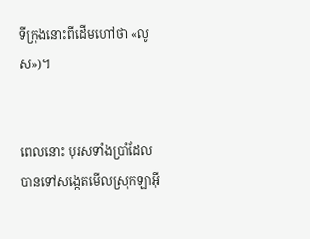ទីក្រុងនោះពីដើមហៅថា «លូស»)។


ពេលនោះ បុរសទាំងប្រាំដែលបានទៅសង្កេតមើលស្រុកឡាអ៊ី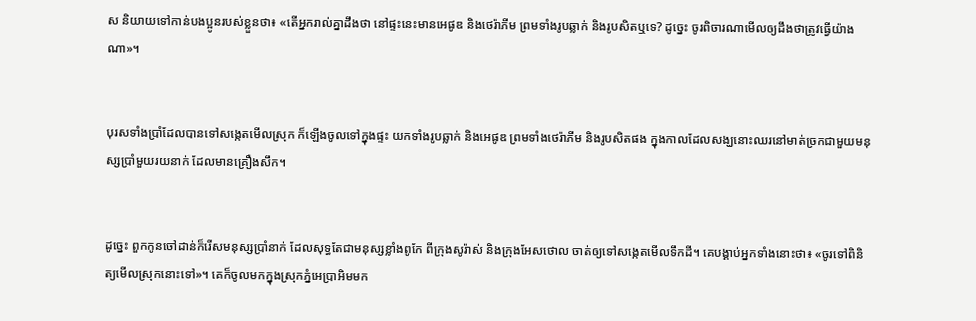ស និយាយទៅកាន់បងប្អូនរបស់ខ្លួនថា៖ «តើអ្នករាល់គ្នាដឹងថា នៅផ្ទះនេះមានអេផូឌ និងថេរ៉ាភីម ព្រមទាំងរូបឆ្លាក់ និងរូបសិតឬទេ? ដូច្នេះ ចូរពិចារ‌ណាមើលឲ្យដឹងថាត្រូវធ្វើយ៉ាងណា»។


បុរសទាំងប្រាំដែលបានទៅសង្កេតមើលស្រុក ក៏ឡើងចូលទៅក្នុងផ្ទះ យកទាំងរូបឆ្លាក់ និងអេផូឌ ព្រមទាំងថេរ៉ាភីម និងរូបសិតផង ក្នុងកាលដែលសង្ឃនោះឈរនៅមាត់ច្រកជាមួយមនុស្សប្រាំមួយរយនាក់ ដែលមានគ្រឿងសឹក។


ដូច្នេះ ពួកកូនចៅដាន់ក៏រើសមនុស្សប្រាំនាក់ ដែលសុទ្ធតែជាមនុស្សខ្លាំងពូកែ ពីក្រុងសូរ៉ាស់ និងក្រុងអែសថោល ចាត់ឲ្យទៅសង្កេតមើលទឹកដី។ គេបង្គាប់អ្នកទាំងនោះថា៖ «ចូរទៅពិនិត្យមើលស្រុកនោះទៅ»។ គេក៏ចូលមកក្នុងស្រុកភ្នំអេប្រាអិមមក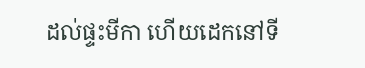ដល់ផ្ទះមីកា ហើយដេកនៅទី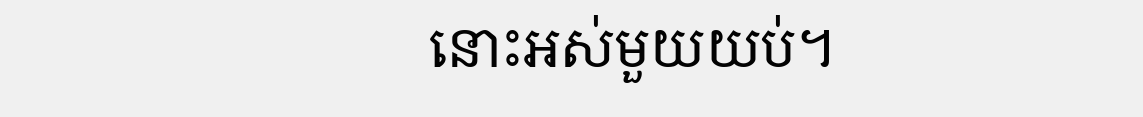នោះអស់មួយយប់។